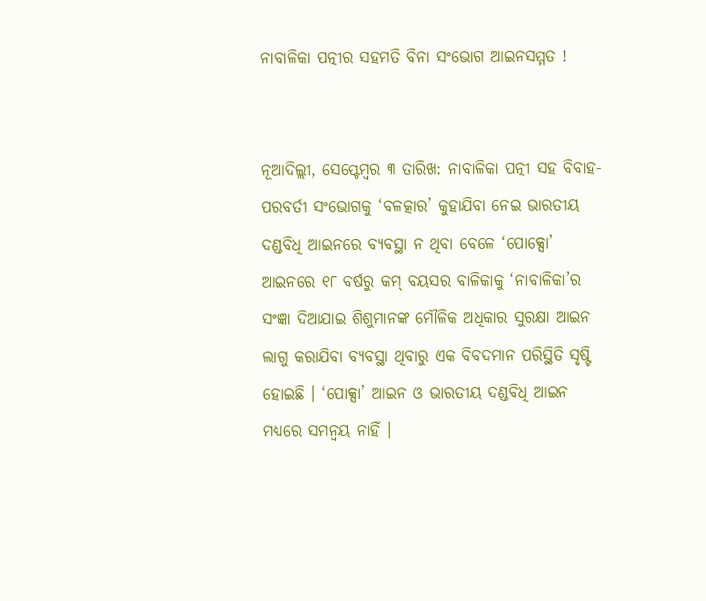ନାବାଳିକା ପତ୍ନୀର ସହମତି ବିନା ସଂଭୋଗ ଆଇନସମ୍ମତ !


ନୂଆଦିଲ୍ଲୀ, ସେପ୍ଟେମ୍ବର ୩ ତାରିଖ: ନାବାଳିକା ପତ୍ନୀ ସହ ବିବାହ-ପରବର୍ତୀ ସଂଭୋଗକୁ ‘ବଳତ୍କାର’ କୁହାଯିବା ନେଇ ଭାରତୀୟ ଦଣ୍ଡବିଧି ଆଇନରେ ବ୍ୟବସ୍ଥା ନ ଥିବା ବେଳେ ‘ପୋକ୍ସୋ’ ଆଇନରେ ୧୮ ବର୍ଷରୁ କମ୍ ବୟସର ବାଳିକାକୁ ‘ନାବାଳିକା’ର ସଂଜ୍ଞା ଦିଆଯାଇ ଶିଶୁମାନଙ୍କ ମୌଳିକ ଅଧିକାର ସୁରକ୍ଷା ଆଇନ ଲାଗୁ କରାଯିବା ବ୍ୟବସ୍ଥା ଥିବାରୁ ଏକ ବିବଦମାନ ପରିସ୍ଥିତି ସୃଷ୍ଟି ହୋଇଛି । ‘ପୋକ୍ସା’ ଆଇନ ଓ ଭାରତୀୟ ଦଣ୍ଡବିଧି ଆଇନ ମଧ୍ୟରେ ସମନ୍ୱୟ ନାହିଁ ।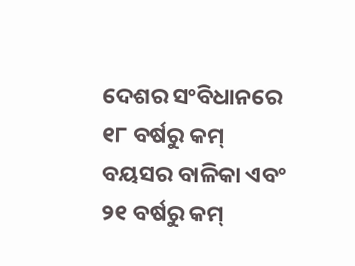ଦେଶର ସଂବିଧାନରେ ୧୮ ବର୍ଷରୁ କମ୍ ବୟସର ବାଳିକା ଏବଂ ୨୧ ବର୍ଷରୁ କମ୍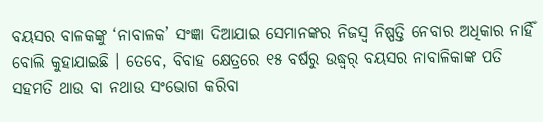ବୟସର ବାଳକଙ୍କୁ ‘ନାବାଳକ’ ସଂଜ୍ଞା ଦିଆଯାଇ ସେମାନଙ୍କର ନିଜସ୍ୱ ନିଷ୍ପତ୍ତି ନେବାର ଅଧିକାର ନାର୍ହିଁ ବୋଲି କୁହାଯାଇଛି । ତେବେ, ବିବାହ କ୍ଷେତ୍ରରେ ୧୫ ବର୍ଷରୁ ଉଦ୍ଧ୍ୱର୍ ବୟସର ନାବାଳିକାଙ୍କ ପତି ସହମତି ଥାଉ ବା ନଥାଉ ସଂଭୋଗ କରିବା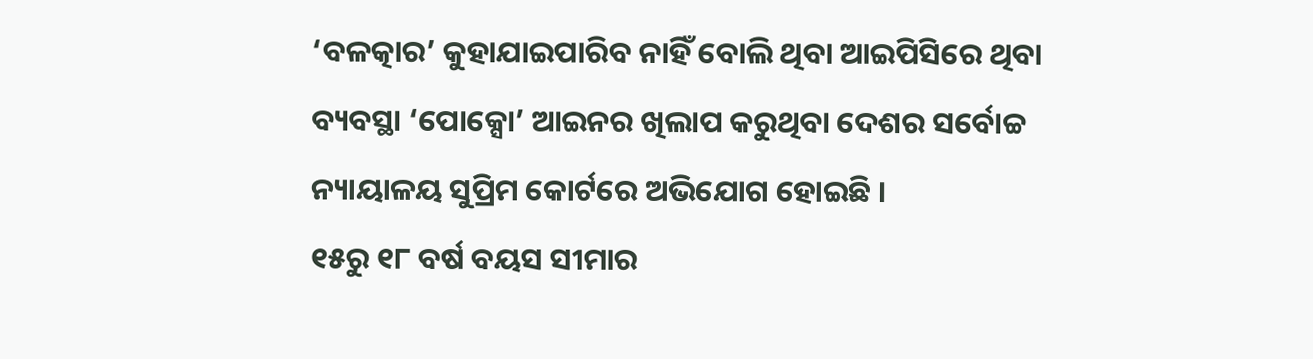‘ବଳତ୍କାର’ କୁହାଯାଇପାରିବ ନାହିଁ ବୋଲି ଥିବା ଆଇପିସିରେ ଥିବା ବ୍ୟବସ୍ଥା ‘ପୋକ୍ସୋ’ ଆଇନର ଖିଲାପ କରୁଥିବା ଦେଶର ସର୍ବୋଚ୍ଚ ନ୍ୟାୟାଳୟ ସୁପ୍ରିମ କୋର୍ଟରେ ଅଭିଯୋଗ ହୋଇଛି ।
୧୫ରୁ ୧୮ ବର୍ଷ ବୟସ ସୀମାର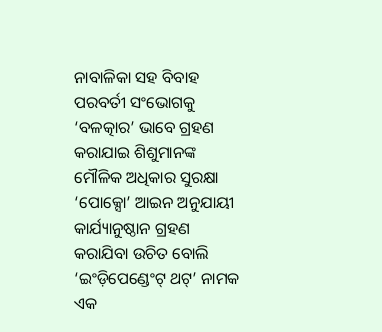ନାବାଳିକା ସହ ବିବାହ ପରବର୍ତୀ ସଂଭୋଗକୁ ‘ବଳତ୍କାର’ ଭାବେ ଗ୍ରହଣ କରାଯାଇ ଶିଶୁମାନଙ୍କ ମୌଳିକ ଅଧିକାର ସୁରକ୍ଷା ‘ପୋକ୍ସୋ’ ଆଇନ ଅନୁଯାୟୀ କାର୍ଯ୍ୟାନୁଷ୍ଠାନ ଗ୍ରହଣ କରାଯିବା ଉଚିତ ବୋଲି ‘ଇଂଡ଼ିପେଣ୍ଡେଂଟ୍ ଥଟ୍’ ନାମକ ଏକ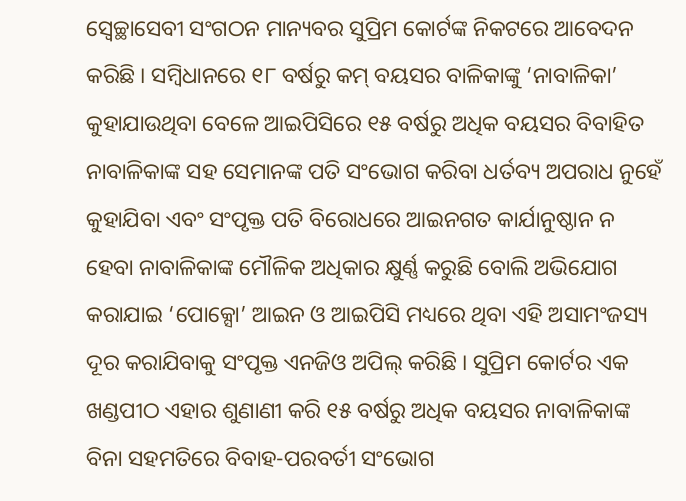ସ୍ୱେଚ୍ଛାସେବୀ ସଂଗଠନ ମାନ୍ୟବର ସୁପ୍ରିମ କୋର୍ଟଙ୍କ ନିକଟରେ ଆବେଦନ କରିଛି । ସମ୍ବିଧାନରେ ୧୮ ବର୍ଷରୁ କମ୍ ବୟସର ବାଳିକାଙ୍କୁ ‘ନାବାଳିକା’ କୁହାଯାଉଥିବା ବେଳେ ଆଇପିସିରେ ୧୫ ବର୍ଷରୁ ଅଧିକ ବୟସର ବିବାହିତ ନାବାଳିକାଙ୍କ ସହ ସେମାନଙ୍କ ପତି ସଂଭୋଗ କରିବା ଧର୍ତବ୍ୟ ଅପରାଧ ନୁହେଁ କୁହାଯିବା ଏବଂ ସଂପୃକ୍ତ ପତି ବିରୋଧରେ ଆଇନଗତ କାର୍ଯାନୁଷ୍ଠାନ ନ ହେବା ନାବାଳିକାଙ୍କ ମୌଳିକ ଅଧିକାର କ୍ଷୁର୍ଣ୍ଣ କରୁଛି ବୋଲି ଅଭିଯୋଗ କରାଯାଇ ‘ପୋକ୍ସୋ’ ଆଇନ ଓ ଆଇପିସି ମଧ୍ୟରେ ଥିବା ଏହି ଅସାମଂଜସ୍ୟ ଦୂର କରାଯିବାକୁ ସଂପୃକ୍ତ ଏନଜିଓ ଅପିଲ୍ କରିଛି । ସୁପ୍ରିମ କୋର୍ଟର ଏକ ଖଣ୍ଡପୀଠ ଏହାର ଶୁଣାଣୀ କରି ୧୫ ବର୍ଷରୁ ଅଧିକ ବୟସର ନାବାଳିକାଙ୍କ ବିନା ସହମତିରେ ବିବାହ-ପରବର୍ତୀ ସଂଭୋଗ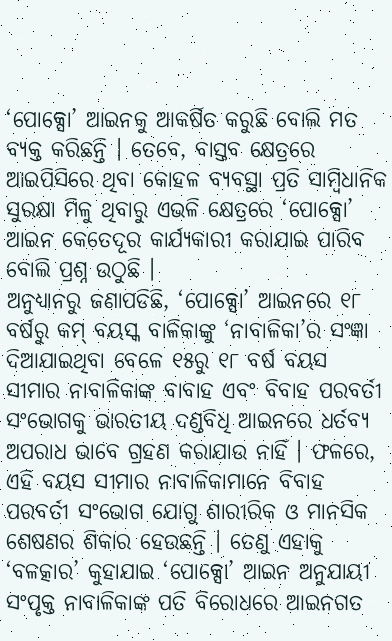‘ପୋକ୍ସୋ’ ଆଇନକୁ ଆକର୍ଷିତ କରୁଛି ବୋଲି ମତ ବ୍ୟକ୍ତ କରିଛନ୍ତି । ତେବେ, ବାସ୍ତବ କ୍ଷେତ୍ରରେ ଆଇପିସିରେ ଥିବା କୋହଳ ବ୍ୟବସ୍ଥା ପ୍ରତି ସାମ୍ବିଧାନିକ ସୁରକ୍ଷା ମିଳୁ ଥିବାରୁ ଏଭଳି କ୍ଷେତ୍ରରେ ‘ପୋକ୍ସୋ’ ଆଇନ କେତେଦୂର କାର୍ଯ୍ୟକାରୀ କରାଯାଇ ପାରିବ ବୋଲି ପ୍ରଶ୍ନ ଉଠୁଛି ।
ଅନୁଧ୍ୟାନରୁ ଜଣାପଡିଛି, ‘ପୋକ୍ସୋ’ ଆଇନରେ ୧୮ ବର୍ଷରୁ କମ୍ ବୟସ୍କ ବାଳିକାଙ୍କୁ ‘ନାବାଳିକା’ର ସଂଜ୍ଞା ଦିଆଯାଇଥିବା ବେଳେ ୧୫ରୁ ୧୮ ବର୍ଷ ବୟସ ସୀମାର ନାବାଳିକାଙ୍କ ବାବାହ ଏବଂ ବିବାହ ପରବର୍ତୀ ସଂଭୋଗକୁ ଭାରତୀୟ ଦଣ୍ଡବିଧି ଆଇନରେ ଧର୍ତବ୍ୟ ଅପରାଧ ଭାବେ ଗ୍ରହଣ କରାଯାଉ ନାହିଁ । ଫଳରେ, ଏହି ବୟସ ସୀମାର ନାବାଳିକାମାନେ ବିବାହ ପରବର୍ତୀ ସଂଭୋଗ ଯୋଗୁ ଶାରୀରିକ ଓ ମାନସିକ ଶେଷଣର ଶିକାର ହେଉଛନ୍ତି । ତେଣୁ ଏହାକୁ ‘ବଳତ୍କାର’ କୁହାଯାଇ ‘ପୋକ୍ସୋ’ ଆଇନ ଅନୁଯାୟୀ ସଂପୃକ୍ତ ନାବାଳିକାଙ୍କ ପତି ବିରୋଧରେ ଆଇନଗତ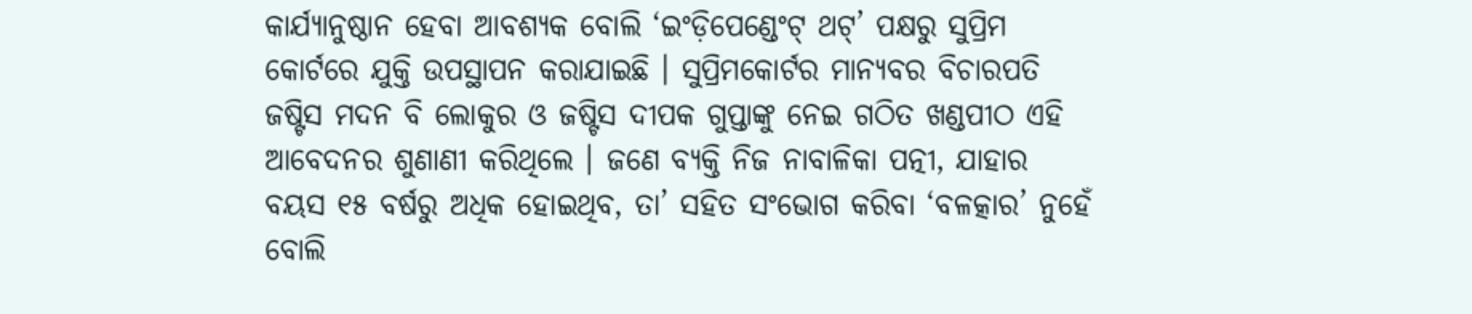କାର୍ଯ୍ୟାନୁଷ୍ଠାନ ହେବା ଆବଶ୍ୟକ ବୋଲି ‘ଇଂଡ଼ିପେଣ୍ଡେଂଟ୍ ଥଟ୍’ ପକ୍ଷରୁ ସୁପ୍ରିମ କୋର୍ଟରେ ଯୁକ୍ତି ଉପସ୍ଥାପନ କରାଯାଇଛି । ସୁପ୍ରିମକୋର୍ଟର ମାନ୍ୟବର ବିଚାରପତି ଜଷ୍ଟିସ ମଦନ ବି ଲୋକୁର ଓ ଜଷ୍ଟିସ ଦୀପକ ଗୁପ୍ତାଙ୍କୁ ନେଇ ଗଠିତ ଖଣ୍ଡପୀଠ ଏହି ଆବେଦନର ଶୁଣାଣୀ କରିଥିଲେ । ଜଣେ ବ୍ୟକ୍ତି ନିଜ ନାବାଳିକା ପତ୍ନୀ, ଯାହାର ବୟସ ୧୫ ବର୍ଷରୁ ଅଧିକ ହୋଇଥିବ, ତା’ ସହିତ ସଂଭୋଗ କରିବା ‘ବଳତ୍କାର’ ନୁହେଁ ବୋଲି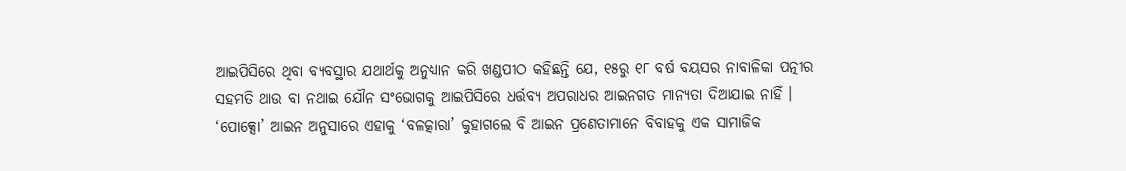ଆଇପିସିରେ ଥିବା ବ୍ୟବସ୍ଥାର ଯଥାର୍ଥକୁ ଅନୁଧ୍ୟାନ କରି ଖଣ୍ଡପୀଠ କହିଛନ୍ତି ଯେ, ୧୫ରୁ ୧୮ ବର୍ଷ ବୟସର ନାବାଳିକା ପତ୍ନୀର ସହମତି ଥାଉ ବା ନଥାଇ ଯୌନ ସଂଭୋଗକୁ ଆଇପିସିରେ ଧର୍ତ୍ତବ୍ୟ ଅପରାଧର ଆଇନଗତ ମାନ୍ୟତା ଦିଆଯାଇ ନାହିଁ । ‘ପୋକ୍ସୋ’ ଆଇନ ଅନୁସାରେ ଏହାକୁ ‘ବଳତ୍କାରା’ କୁହାଗଲେ ବି ଆଇନ ପ୍ରଣେତାମାନେ ବିବାହକୁ ଏକ ସାମାଜିକ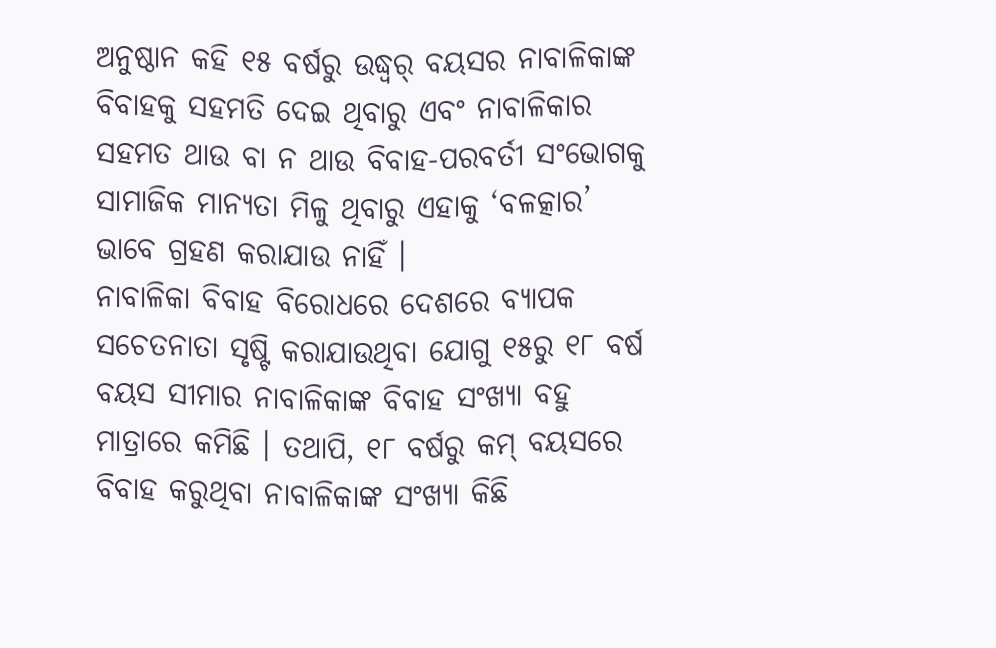ଅନୁଷ୍ଠାନ କହି ୧୫ ବର୍ଷରୁ ଉଦ୍ଧ୍ୱର୍ ବୟସର ନାବାଳିକାଙ୍କ ବିବାହକୁ ସହମତି ଦେଇ ଥିବାରୁ ଏବଂ ନାବାଳିକାର ସହମତ ଥାଉ ବା ନ ଥାଉ ବିବାହ-ପରବର୍ତୀ ସଂଭୋଗକୁ ସାମାଜିକ ମାନ୍ୟତା ମିଳୁ ଥିବାରୁ ଏହାକୁ ‘ବଳତ୍କାର’ ଭାବେ ଗ୍ରହଣ କରାଯାଉ ନାହିଁ ।
ନାବାଳିକା ବିବାହ ବିରୋଧରେ ଦେଶରେ ବ୍ୟାପକ ସଚେତନାତା ସୃଷ୍ଟି କରାଯାଉଥିବା ଯୋଗୁ ୧୫ରୁ ୧୮ ବର୍ଷ ବୟସ ସୀମାର ନାବାଳିକାଙ୍କ ବିବାହ ସଂଖ୍ୟା ବହୁ ମାତ୍ରାରେ କମିଛି । ତଥାପି, ୧୮ ବର୍ଷରୁ କମ୍ ବୟସରେ ବିବାହ କରୁଥିବା ନାବାଳିକାଙ୍କ ସଂଖ୍ୟା କିଛି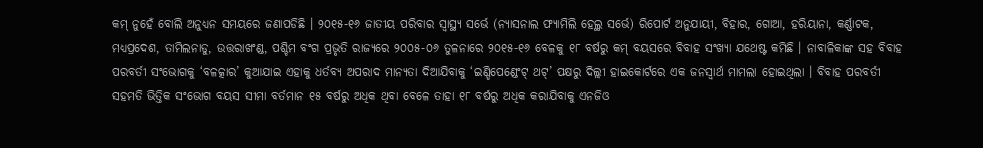କମ୍ ନୁହେଁ ବୋଲି ଅନୁଧ୍ୟନ ସମୟରେ ଜଣାପଡିଛି । ୨୦୧୫-୧୬ ଜାତୀୟ ପରିବାର ସ୍ୱାସ୍ଥ୍ୟ ସର୍ଭେ (ନ୍ୟାସନାଲ ଫ୍ୟାମିଲି ହେଲ୍ଥ ସର୍ଭେ) ରିପୋର୍ଟ ଅନୁଯାୟୀ, ବିହାର, ଗୋଆ, ହରିୟାନା, କର୍ଣ୍ଣାଟକ, ମଧ୍ୟପ୍ରଦେଶ, ତାମିଲନାଡୁ, ଉତ୍ତରାଖଂଣ୍ଡ, ପଶ୍ଚିମ ବଂଗ ପ୍ରଭୃତି ରାଜ୍ୟରେ ୨୦୦୫-୦୬ ତୁଳନାରେ ୨୦୧୫-୧୬ ବେଳକୁ ୧୮ ବର୍ଷରୁ କମ୍ ବୟସରେ ବିବାହ ସଂଖ୍ୟା ଯଥେଷ୍ଟ କମିଛି । ନାବାଳିକାଙ୍କ ସହ ବିବାହ ପରବର୍ତୀ ସଂଭୋଗକୁ ‘ବଳତ୍କାର’ କୁଆଯାଇ ଏହାକୁ ଧର୍ତବ୍ୟ ଅପରାଦ ମାନ୍ୟତା ଦିଆଯିବାକୁ ‘ଇଣ୍ଡିପେଣ୍ଡେଂଟ୍ ଥଟ୍’ ପକ୍ଷରୁ ଦିଲ୍ଲୀ ହାଇକୋର୍ଟରେ ଏକ ଜନସ୍ୱାର୍ଥ ମାମଲା ହୋଇଥିଲା । ବିବାହ ପରବର୍ତୀ ସହମତି ଭିତ୍ତିକ ସଂଭୋଗ ବୟସ ସୀମା ବର୍ତମାନ ୧୫ ବର୍ଷରୁ ଅଧିକ ଥିବା ବେଳେ ତାହା ୧୮ ବର୍ଷରୁ ଅଧିକ କରାଯିବାକୁ ଏନଜିଓ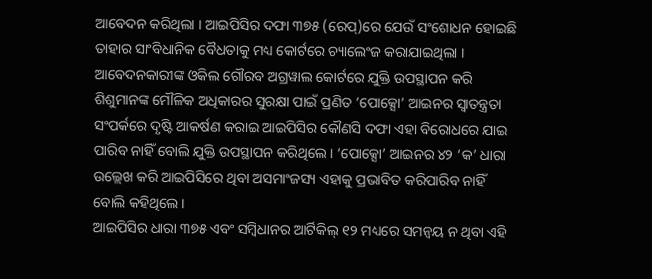ଆବେଦନ କରିଥିଲା । ଆଇପିସିର ଦଫା ୩୭୫ (ରେପ୍)ରେ ଯେଉଁ ସଂଶୋଧନ ହୋଇଛି ତାହାର ସାଂବିଧାନିକ ବୈଧତାକୁ ମଧ୍ୟ କୋର୍ଟରେ ଚ୍ୟାଲେଂଜ କରାଯାଇଥିଲା । ଆବେଦନକାରୀଙ୍କ ଓକିଲ ଗୌରବ ଅଗ୍ରୱାଲ କୋର୍ଟରେ ଯୁକ୍ତି ଉପସ୍ଥାପନ କରି ଶିଶୁମାନଙ୍କ ମୌଳିକ ଅଧିକାରର ସୁରକ୍ଷା ପାଇଁ ପ୍ରଣିତ ‘ପୋକ୍ସୋ’ ଆଇନର ସ୍ୱାତନ୍ତ୍ରତା ସଂପର୍କରେ ଦୃଷ୍ଟି ଆକର୍ଷଣ କରାଇ ଆଇପିସିର କୌଣସି ଦଫା ଏହା ବିରୋଧରେ ଯାଇ ପାରିବ ନାହିଁ ବୋଲି ଯୁକ୍ତି ଉପସ୍ଥାପନ କରିଥିଲେ । ‘ପୋକ୍ସୋ’ ଆଇନର ୪୨ ‘କ’ ଧାରା ଉଲ୍ଲେଖ କରି ଆଇପିସିରେ ଥିବା ଅସମାଂଜସ୍ୟ ଏହାକୁ ପ୍ରଭାବିତ କରିପାରିବ ନାହିଁ ବୋଲି କହିଥିଲେ ।
ଆଇପିସିର ଧାରା ୩୭୫ ଏବଂ ସମ୍ବିଧାନର ଆର୍ଟିକିଲ୍ ୧୨ ମଧ୍ୟରେ ସମନ୍ୱୟ ନ ଥିବା ଏହି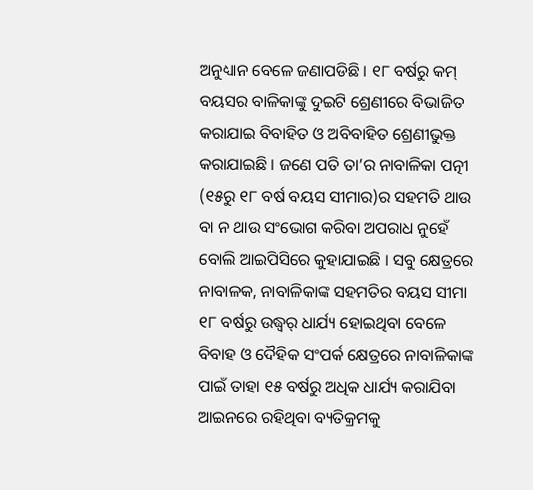ଅନୁଧ୍ୟାନ ବେଳେ ଜଣାପଡିଛି । ୧୮ ବର୍ଷରୁ କମ୍ ବୟସର ବାଳିକାଙ୍କୁ ଦୁଇଟି ଶ୍ରେଣୀରେ ବିଭାଜିତ କରାଯାଇ ବିବାହିତ ଓ ଅବିବାହିତ ଶ୍ରେଣୀଭୁକ୍ତ କରାଯାଇଛି । ଜଣେ ପତି ତା’ର ନାବାଳିକା ପତ୍ନୀ (୧୫ରୁ ୧୮ ବର୍ଷ ବୟସ ସୀମାର)ର ସହମତି ଥାଉ ବା ନ ଥାଉ ସଂଭୋଗ କରିବା ଅପରାଧ ନୁହେଁ ବୋଲି ଆଇପିସିରେ କୁହାଯାଇଛି । ସବୁ କ୍ଷେତ୍ରରେ ନାବାଳକ, ନାବାଳିକାଙ୍କ ସହମତିର ବୟସ ସୀମା ୧୮ ବର୍ଷରୁ ଉଦ୍ଧ୍ୱର୍ ଧାର୍ଯ୍ୟ ହୋଇଥିବା ବେଳେ ବିବାହ ଓ ଦୈହିକ ସଂପର୍କ କ୍ଷେତ୍ରରେ ନାବାଳିକାଙ୍କ ପାଇଁ ତାହା ୧୫ ବର୍ଷରୁ ଅଧିକ ଧାର୍ଯ୍ୟ କରାଯିବା ଆଇନରେ ରହିଥିବା ବ୍ୟତିକ୍ରମକୁ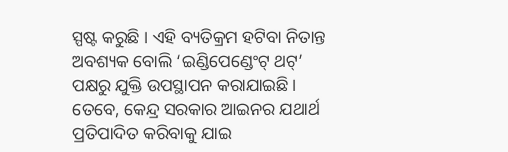ସ୍ପଷ୍ଟ କରୁଛି । ଏହି ବ୍ୟତିକ୍ରମ ହଟିବା ନିତାନ୍ତ ଅବଶ୍ୟକ ବୋଲି ‘ଇଣ୍ଡିପେଣ୍ଡେଂଟ୍ ଥଟ୍’ ପକ୍ଷରୁ ଯୁକ୍ତି ଉପସ୍ଥାପନ କରାଯାଇଛି । ତେବେ, କେନ୍ଦ୍ର ସରକାର ଆଇନର ଯଥାର୍ଥ ପ୍ରତିପାଦିତ କରିବାକୁ ଯାଇ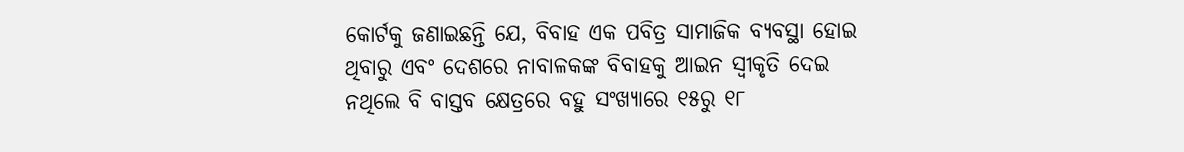କୋର୍ଟକୁ ଜଣାଇଛନ୍ତି ଯେ, ବିବାହ ଏକ ପବିତ୍ର ସାମାଜିକ ବ୍ୟବସ୍ଥା ହୋଇ ଥିବାରୁ ଏବଂ ଦେଶରେ ନାବାଳକଙ୍କ ବିବାହକୁ ଆଇନ ସ୍ୱୀକୃତି ଦେଇ ନଥିଲେ ବି ବାସ୍ତବ କ୍ଷେତ୍ରରେ ବହୁ ସଂଖ୍ୟାରେ ୧୫ରୁ ୧୮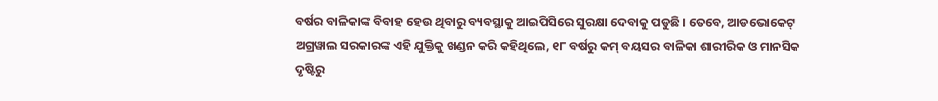ବର୍ଷର ବାଳିକାଙ୍କ ବିବାହ ହେଉ ଥିବାରୁ ବ୍ୟବସ୍ଥାକୁ ଆଇପିସିରେ ସୁରକ୍ଷା ଦେବାକୁ ପଡୁଛି । ତେବେ, ଆଡଭୋକେଟ୍ ଅଗ୍ରୱାଲ ସରକାରଙ୍କ ଏହି ଯୁକ୍ତିକୁ ଖଣ୍ଡନ କରି କହିଥିଲେ, ୧୮ ବର୍ଷରୁ କମ୍ ବୟସର ବାଳିକା ଶାରୀରିକ ଓ ମାନସିକ ଦୃଷ୍ଟିରୁ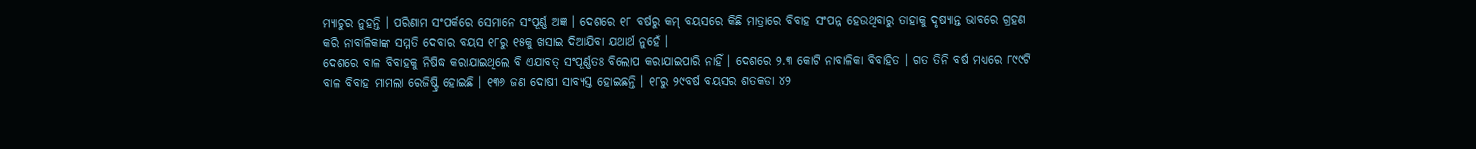ମ୍ୟାଚୁର ନୁହନ୍ତି । ପରିଣାମ ସଂପର୍କରେ ସେମାନେ ସଂପୂର୍ଣ୍ଣ ଅଜ୍ଞ । ଦେଶରେ ୧୮ ବର୍ଷରୁ କମ୍ ବୟସରେ କିଛି ମାତ୍ରାରେ ବିବାହ ସଂପନ୍ନ ହେଉଥିବାରୁ ତାହାକୁ ଦୃଷ୍ୟାନ୍ତ ଭାବରେ ଗ୍ରହଣ କରି ନାବାଳିକାଙ୍କ ସମ୍ମତି ଦେବାର ବୟସ ୧୮ରୁ ୧୫କୁ ଖସାଇ ଦିଆଯିବା ଯଥାର୍ଥ ନୁହେଁ ।
ଦେଶରେ ବାଳ ବିବାହକୁ ନିଷିଦ୍ଧ କରାଯାଇଥିଲେ ବି ଏଯାବତ୍ ସଂପୂର୍ଣ୍ଣତଃ ବିଲୋପ କରାଯାଇପାରି ନାହିଁ । ଦେଶରେ ୨.୩ କୋଟି ନାବାଳିକା ବିବାହିତ । ଗତ ତିନି ବର୍ଷ ମଧ୍ୟରେ ୮୯୯ଟି ବାଳ ବିବାହ ମାମଲା ରେଜିଷ୍ଟ୍ରି ହୋଇଛି । ୧୩୬ ଜଣ ଦୋଷୀ ସାବ୍ୟସ୍ତ ହୋଇଛନ୍ତି । ୧୮ରୁ ୨୯ବର୍ଷ ବୟସର ଶତକଡା ୪୨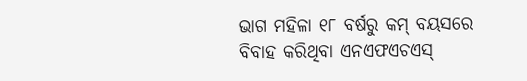ଭାଗ ମହିଳା ୧୮ ବର୍ଷରୁ କମ୍ ବୟସରେ ବିବାହ କରିଥିବା ଏନଏଫଏଚଏସ୍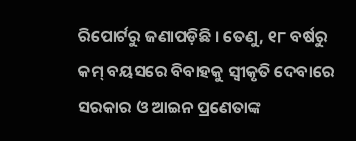ରିପୋର୍ଟରୁ ଜଣାପଡ଼ିଛି । ତେଣୁ, ୧୮ ବର୍ଷରୁ କମ୍ ବୟସରେ ବିବାହକୁ ସ୍ୱୀକୃତି ଦେବାରେ ସରକାର ଓ ଆଇନ ପ୍ରଣେତାଙ୍କ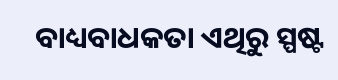ବାଧ୍ୟବାଧକତା ଏଥିରୁ ସ୍ପଷ୍ଟ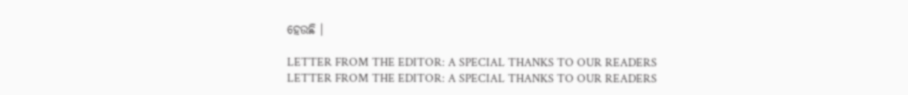ହେଉଛି ।

LETTER FROM THE EDITOR: A SPECIAL THANKS TO OUR READERS
LETTER FROM THE EDITOR: A SPECIAL THANKS TO OUR READERS